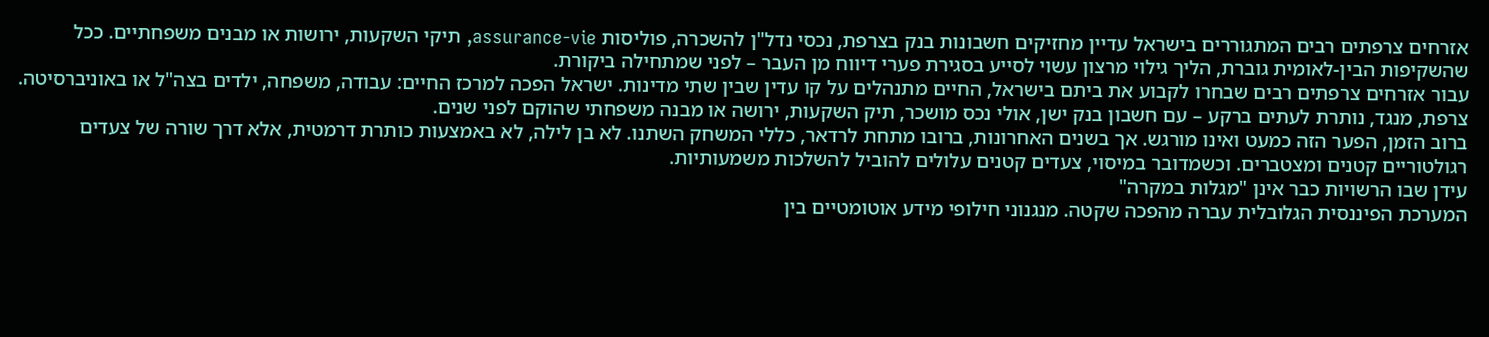אזרחים צרפתים רבים המתגוררים בישראל עדיין מחזיקים חשבונות בנק בצרפת, נכסי נדל"ן להשכרה, פוליסות assurance-vie, תיקי השקעות, ירושות או מבנים משפחתיים. ככל שהשקיפות הבין-לאומית גוברת, הליך גילוי מרצון עשוי לסייע בסגירת פערי דיווח מן העבר – לפני שמתחילה ביקורת.
עבור אזרחים צרפתים רבים שבחרו לקבוע את ביתם בישראל, החיים מתנהלים על קו עדין שבין שתי מדינות. ישראל הפכה למרכז החיים: עבודה, משפחה, ילדים בצה"ל או באוניברסיטה. צרפת, מנגד, נותרת לעתים ברקע – עם חשבון בנק ישן, אולי נכס מושכר, תיק השקעות, ירושה או מבנה משפחתי שהוקם לפני שנים.
ברוב הזמן, הפער הזה כמעט ואינו מורגש. אך בשנים האחרונות, ברובו מתחת לרדאר, כללי המשחק השתנו. לא בן לילה, לא באמצעות כותרת דרמטית, אלא דרך שורה של צעדים רגולטוריים קטנים ומצטברים. וכשמדובר במיסוי, צעדים קטנים עלולים להוביל להשלכות משמעותיות.
עידן שבו הרשויות כבר אינן "מגלות במקרה"
המערכת הפיננסית הגלובלית עברה מהפכה שקטה. מנגנוני חילופי מידע אוטומטיים בין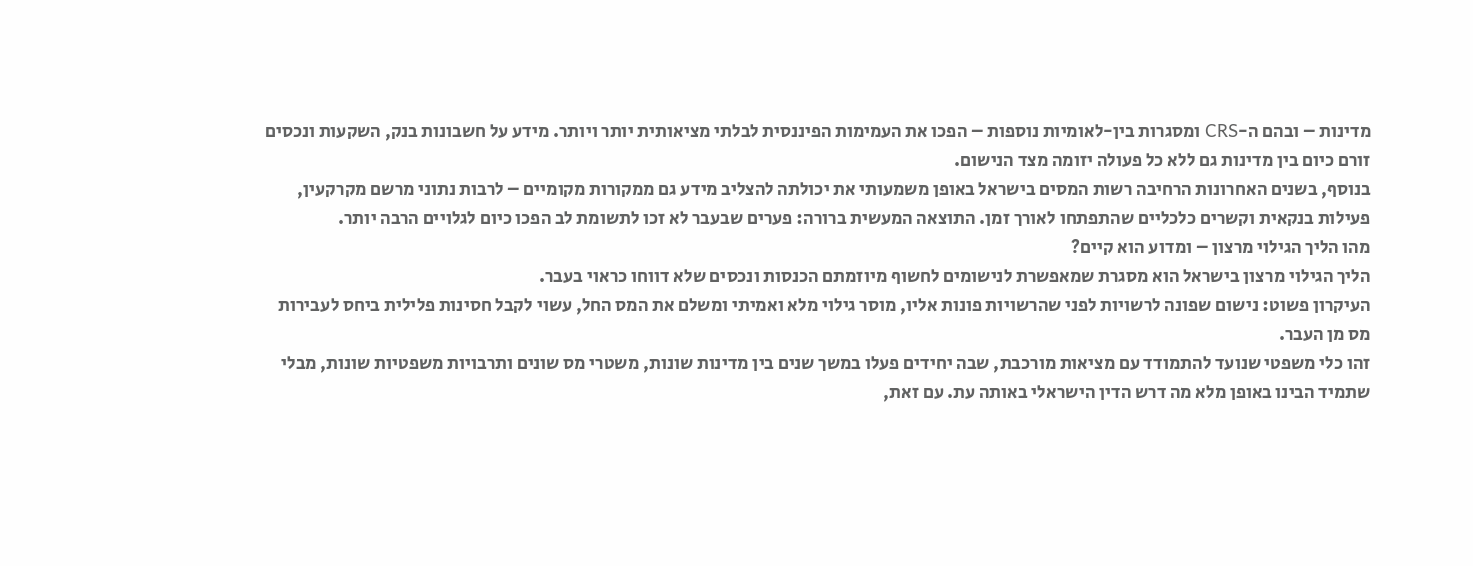מדינות – ובהם ה-CRS ומסגרות בין-לאומיות נוספות – הפכו את העמימות הפיננסית לבלתי מציאותית יותר ויותר. מידע על חשבונות בנק, השקעות ונכסים זורם כיום בין מדינות גם ללא כל פעולה יזומה מצד הנישום.
בנוסף, בשנים האחרונות הרחיבה רשות המסים בישראל באופן משמעותי את יכולתה להצליב מידע גם ממקורות מקומיים – לרבות נתוני מרשם מקרקעין, פעילות בנקאית וקשרים כלכליים שהתפתחו לאורך זמן. התוצאה המעשית ברורה: פערים שבעבר לא זכו לתשומת לב הפכו כיום לגלויים הרבה יותר.
מהו הליך הגילוי מרצון – ומדוע הוא קיים?
הליך הגילוי מרצון בישראל הוא מסגרת שמאפשרת לנישומים לחשוף מיוזמתם הכנסות ונכסים שלא דווחו כראוי בעבר.
העיקרון פשוט: נישום שפונה לרשויות לפני שהרשויות פונות אליו, מוסר גילוי מלא ואמיתי ומשלם את המס החל, עשוי לקבל חסינות פלילית ביחס לעבירות מס מן העבר.
זהו כלי משפטי שנועד להתמודד עם מציאות מורכבת, שבה יחידים פעלו במשך שנים בין מדינות שונות, משטרי מס שונים ותרבויות משפטיות שונות, מבלי שתמיד הבינו באופן מלא מה דרש הדין הישראלי באותה עת. עם זאת,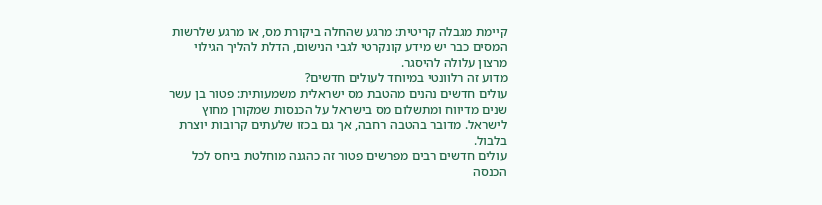קיימת מגבלה קריטית: מרגע שהחלה ביקורת מס, או מרגע שלרשות המסים כבר יש מידע קונקרטי לגבי הנישום, הדלת להליך הגילוי מרצון עלולה להיסגר.
מדוע זה רלוונטי במיוחד לעולים חדשים?
עולים חדשים נהנים מהטבת מס ישראלית משמעותית: פטור בן עשר שנים מדיווח ומתשלום מס בישראל על הכנסות שמקורן מחוץ לישראל. מדובר בהטבה רחבה, אך גם בכזו שלעתים קרובות יוצרת בלבול.
עולים חדשים רבים מפרשים פטור זה כהגנה מוחלטת ביחס לכל הכנסה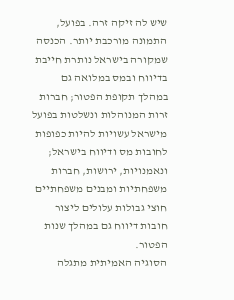שיש לה זיקה זרה. בפועל, התמונה מורכבת יותר. הכנסה שמקורה בישראל נותרת חייבת בדיווח ובמס במלואה גם במהלך תקופת הפטור; חברות זרות המנוהלות ונשלטות בפועל מישראל עשויות להיות כפופות לחובות מס ודיווח בישראל; ונאמנויות, ירושות, חברות משפחתיות ומבנים משפחתיים חוצי גבולות עלולים ליצור חובות דיווח גם במהלך שנות הפטור.
הסוגיה האמיתית מתגלה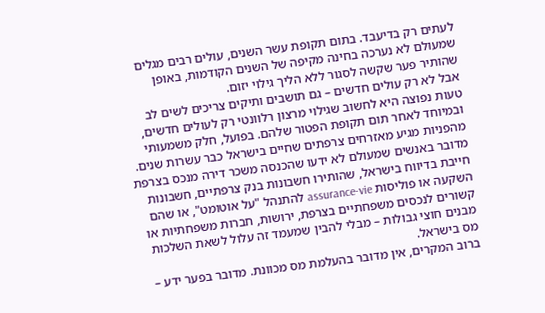לעתים רק בדיעבד. בתום תקופת עשר השנים, עולים רבים מגלים שמעולם לא נערכה בחינה מקיפה של השנים הקודמות, באופן שהותיר פער שקשה לסגור ללא הליך גילוי יזום.
אבל לא רק עולים חדשים – גם תושבים ותיקים צריכים לשים לב
טעות נפוצה היא לחשוב שגילוי מרצון רלוונטי רק לעולים חדשים, ובמיוחד לאחר תום תקופת הפטור שלהם. בפועל, חלק משמעותי מהפניות מגיע מאזרחים צרפתים שחיים בישראל כבר עשרות שנים.
מדובר באנשים שמעולם לא ידעו שהכנסה משכר דירה מנכס בצרפת חייבת בדיווח בישראל, שהותירו חשבונות בנק צרפתיים, חשבונות השקעה או פוליסות assurance-vie להתנהל "על אוטומט", או שהם קשורים לנכסים משפחתיים בצרפת, ירושות, חברות משפחתיות או מבנים חוצי גבולות – מבלי להבין שמעמד זה עלול לשאת השלכות מס בישראל.
ברוב המקרים, אין מדובר בהעלמת מס מכוונת. מדובר בפער ידע –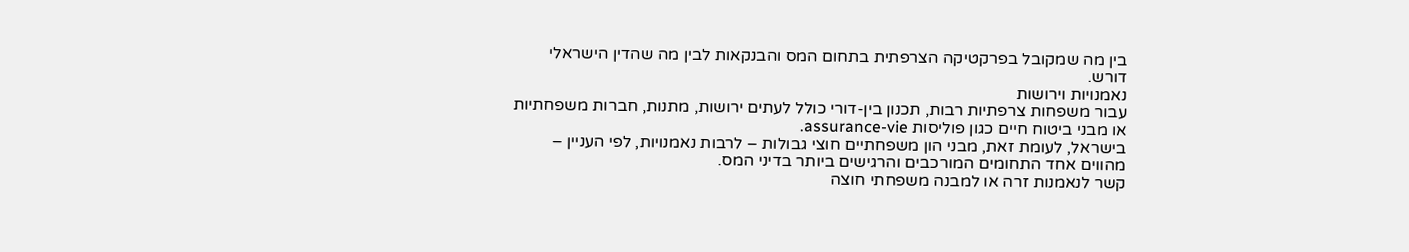בין מה שמקובל בפרקטיקה הצרפתית בתחום המס והבנקאות לבין מה שהדין הישראלי דורש.
נאמנויות וירושות
עבור משפחות צרפתיות רבות, תכנון בין-דורי כולל לעתים ירושות, מתנות, חברות משפחתיות או מבני ביטוח חיים כגון פוליסות assurance-vie.
בישראל, לעומת זאת, מבני הון משפחתיים חוצי גבולות – לרבות נאמנויות, לפי העניין – מהווים אחד התחומים המורכבים והרגישים ביותר בדיני המס.
קשר לנאמנות זרה או למבנה משפחתי חוצה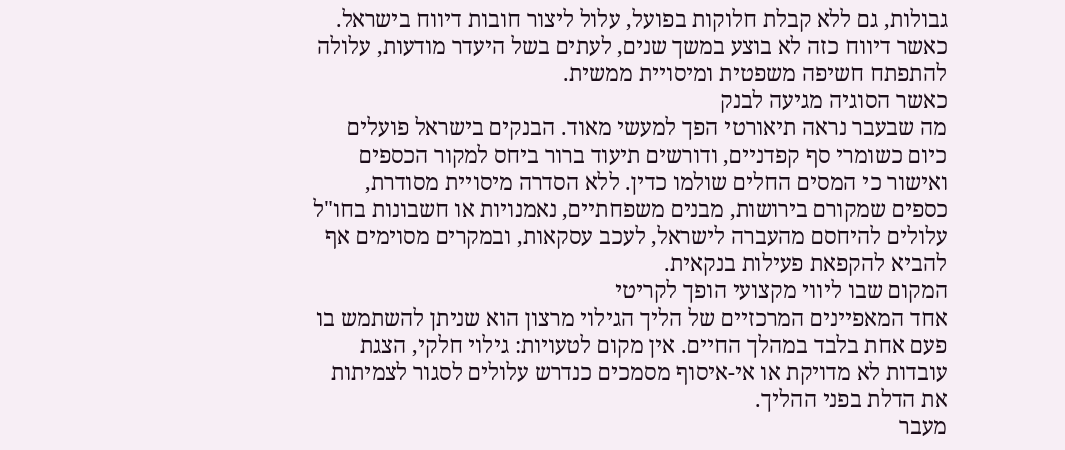גבולות, גם ללא קבלת חלוקות בפועל, עלול ליצור חובות דיווח בישראל. כאשר דיווח כזה לא בוצע במשך שנים, לעתים בשל היעדר מודעות, עלולה להתפתח חשיפה משפטית ומיסויית ממשית.
כאשר הסוגיה מגיעה לבנק
מה שבעבר נראה תיאורטי הפך למעשי מאוד. הבנקים בישראל פועלים כיום כשומרי סף קפדניים, ודורשים תיעוד ברור ביחס למקור הכספים ואישור כי המסים החלים שולמו כדין. ללא הסדרה מיסויית מסודרת, כספים שמקורם בירושות, מבנים משפחתיים, נאמנויות או חשבונות בחו"ל עלולים להיחסם מהעברה לישראל, לעכב עסקאות, ובמקרים מסוימים אף להביא להקפאת פעילות בנקאית.
המקום שבו ליווי מקצועי הופך לקריטי
אחד המאפיינים המרכזיים של הליך הגילוי מרצון הוא שניתן להשתמש בו פעם אחת בלבד במהלך החיים. אין מקום לטעויות: גילוי חלקי, הצגת עובדות לא מדויקת או אי-איסוף מסמכים כנדרש עלולים לסגור לצמיתות את הדלת בפני ההליך.
מעבר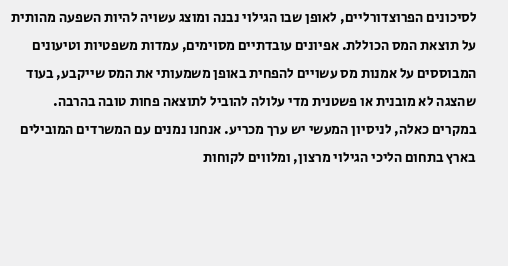לסיכונים הפרוצדורליים, לאופן שבו הגילוי נבנה ומוצג עשויה להיות השפעה מהותית על תוצאת המס הכוללת. אפיונים עובדתיים מסוימים, עמדות משפטיות וטיעונים המבוססים על אמנות מס עשויים להפחית באופן משמעותי את המס שייקבע, בעוד שהצגה לא מובנית או פשטנית מדי עלולה להוביל לתוצאה פחות טובה בהרבה.
במקרים כאלה, לניסיון המעשי יש ערך מכריע. אנחנו נמנים עם המשרדים המובילים בארץ בתחום הליכי הגילוי מרצון, ומלווים לקוחות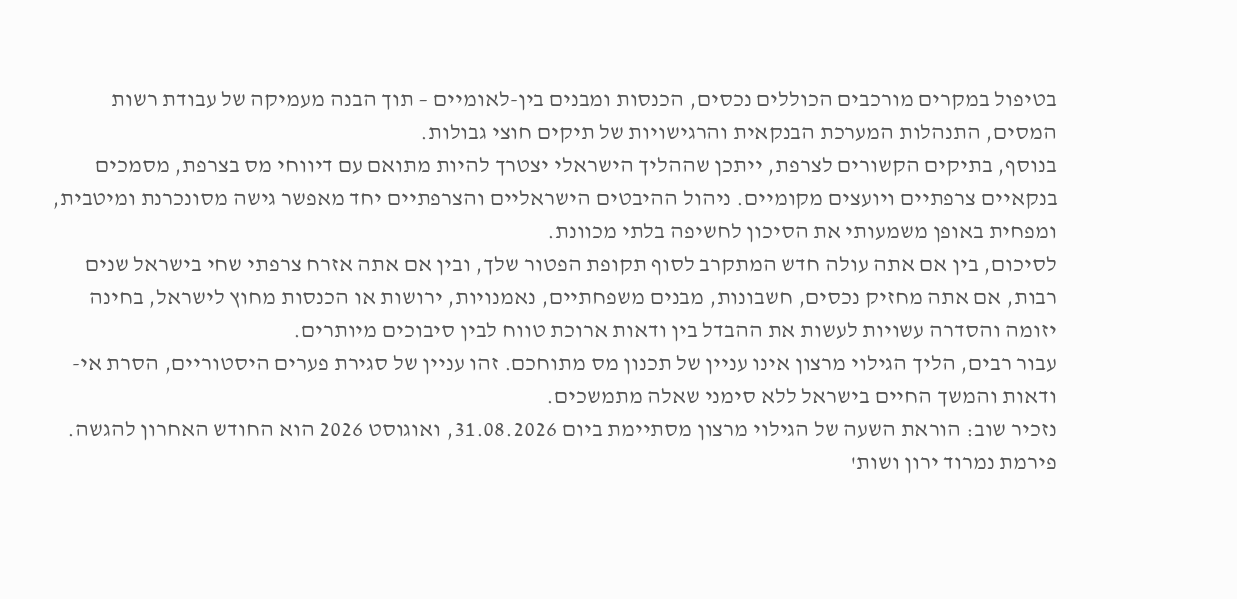בטיפול במקרים מורכבים הכוללים נכסים, הכנסות ומבנים בין-לאומיים – תוך הבנה מעמיקה של עבודת רשות המסים, התנהלות המערכת הבנקאית והרגישויות של תיקים חוצי גבולות.
בנוסף, בתיקים הקשורים לצרפת, ייתכן שההליך הישראלי יצטרך להיות מתואם עם דיווחי מס בצרפת, מסמכים בנקאיים צרפתיים ויועצים מקומיים. ניהול ההיבטים הישראליים והצרפתיים יחד מאפשר גישה מסונכרנת ומיטבית, ומפחית באופן משמעותי את הסיכון לחשיפה בלתי מכוונת.
לסיכום, בין אם אתה עולה חדש המתקרב לסוף תקופת הפטור שלך, ובין אם אתה אזרח צרפתי שחי בישראל שנים רבות, אם אתה מחזיק נכסים, חשבונות, מבנים משפחתיים, נאמנויות, ירושות או הכנסות מחוץ לישראל, בחינה יזומה והסדרה עשויות לעשות את ההבדל בין ודאות ארוכת טווח לבין סיבוכים מיותרים.
עבור רבים, הליך הגילוי מרצון אינו עניין של תכנון מס מתוחכם. זהו עניין של סגירת פערים היסטוריים, הסרת אי-ודאות והמשך החיים בישראל ללא סימני שאלה מתמשכים.
נזכיר שוב: הוראת השעה של הגילוי מרצון מסתיימת ביום 31.08.2026, ואוגוסט 2026 הוא החודש האחרון להגשה.
פירמת נמרוד ירון ושות'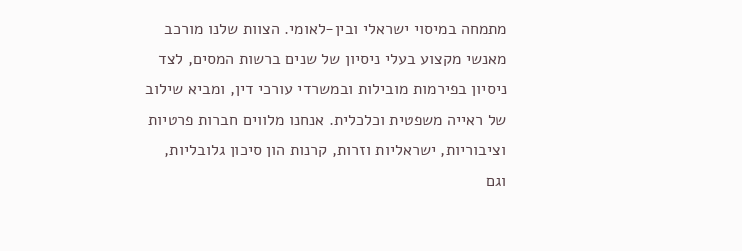מתמחה במיסוי ישראלי ובין-לאומי. הצוות שלנו מורכב מאנשי מקצוע בעלי ניסיון של שנים ברשות המסים, לצד ניסיון בפירמות מובילות ובמשרדי עורכי דין, ומביא שילוב של ראייה משפטית וכלכלית. אנחנו מלווים חברות פרטיות וציבוריות, ישראליות וזרות, קרנות הון סיכון גלובליות, וגם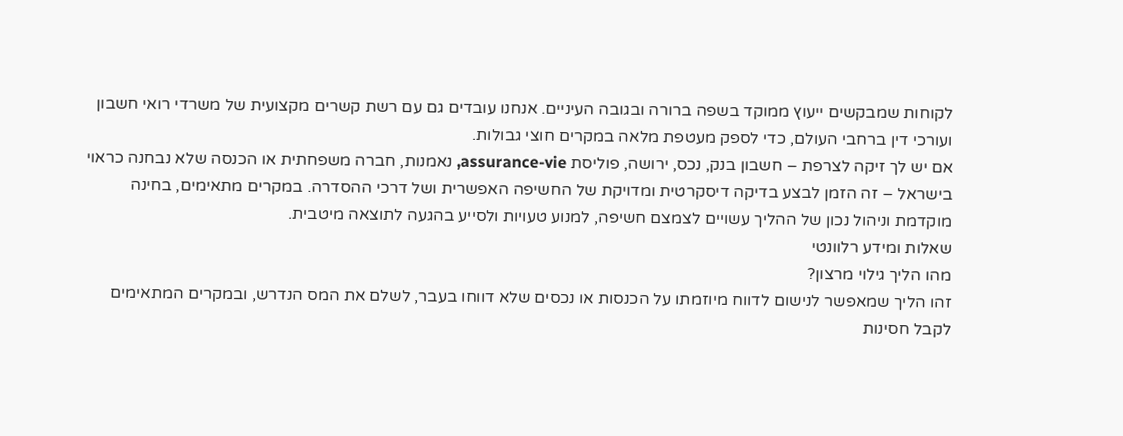לקוחות שמבקשים ייעוץ ממוקד בשפה ברורה ובגובה העיניים. אנחנו עובדים גם עם רשת קשרים מקצועית של משרדי רואי חשבון ועורכי דין ברחבי העולם, כדי לספק מעטפת מלאה במקרים חוצי גבולות.
אם יש לך זיקה לצרפת – חשבון בנק, נכס, ירושה, פוליסת assurance-vie, נאמנות, חברה משפחתית או הכנסה שלא נבחנה כראוי בישראל – זה הזמן לבצע בדיקה דיסקרטית ומדויקת של החשיפה האפשרית ושל דרכי ההסדרה. במקרים מתאימים, בחינה מוקדמת וניהול נכון של ההליך עשויים לצמצם חשיפה, למנוע טעויות ולסייע בהגעה לתוצאה מיטבית.
שאלות ומידע רלוונטי
מהו הליך גילוי מרצון?
זהו הליך שמאפשר לנישום לדווח מיוזמתו על הכנסות או נכסים שלא דווחו בעבר, לשלם את המס הנדרש, ובמקרים המתאימים לקבל חסינות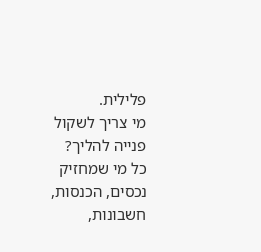פלילית.
מי צריך לשקול פנייה להליך?
כל מי שמחזיק נכסים, הכנסות, חשבונות,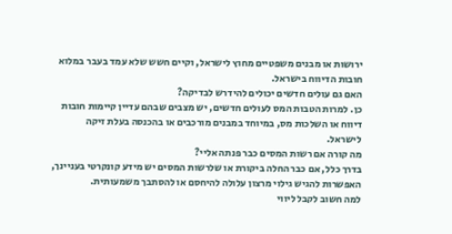ירושות או מבנים משפטיים מחוץ לישראל, וקיים חשש שלא עמד בעבר במלוא חובות הדיווח בישראל.
האם גם עולים חדשים יכולים להידרש לבדיקה?
כן. למרות הטבות המס לעולים חדשים, יש מצבים שבהם עדיין קיימות חובות דיווח או השלכות מס, במיוחד במבנים מורכבים או בהכנסה בעלת זיקה לישראל.
מה קורה אם רשות המסים כבר פנתה אליי?
בדרך כלל, אם כבר החלה ביקורת או שלרשות המסים יש מידע קונקרטי בעניינך, האפשרות להגיש גילוי מרצון עלולה להיחסם או להסתבך משמעותית.
למה חשוב לקבל ליווי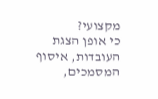מקצועי?
כי אופן הצגת העובדות, איסוף המסמכים,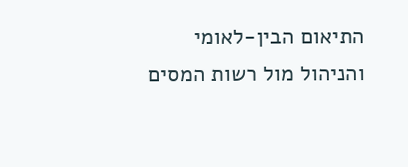התיאום הבין-לאומי והניהול מול רשות המסים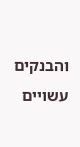והבנקים עשויים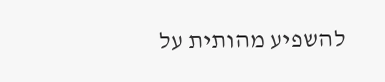להשפיע מהותית על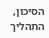הסיכון, התהליך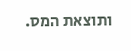ותוצאת המס.